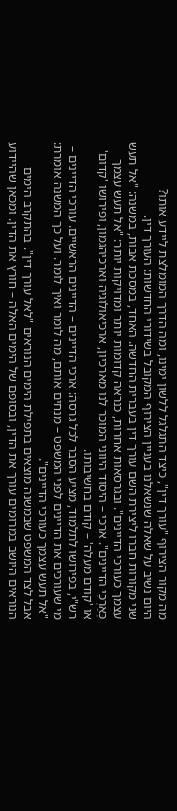מה מקור הצירוף "עורך דין", כיצד התגלגל ללשון ימינו, ומה הדרך המומלצת ליידע אותו?
היום נשיב על שאלה שנשאלנו בעניין הצירוף המקובל בשידורי החדשות: העורך דין.
שני מקורות חברו ליצירת השם עורך דין בעברית החדשה. האחד, במסכת אבות, במשנה: "אל תעש עצמך כעורכי הדיינים". ובגרסאות אחרות, כנראה קדומות יותר ומדויקות יותר: "אל תעש עצמך כְּאַרְכִי הדיינים". ארכי – היסוד היווני המוכר לנו מארכיון, ארכיאולוגיה וארכיהגמון, ופירושו 'קדום' או 'קודם מעלה' – קודם בחשיבותו.
רש"י, בפירושו לתלמוד, מציע הסבר לכל גרסה: ארכי הדיינים – הדיינים הראשיים. עורכי הדיינים – מי שעורכים את הדיינים לפני המשפט – מנחים אותם, מה לומר ואיך לומר. ועל כך המשנה אומרת: "אל תעש עצמך כעורכי הדיינים".
אבל לצד המשפט שבמשנה מוצאים בתפילת הימים הנוראים "לאל עורך דין". בהתקרב הימים הנוראים היושב במרומים עורך את הדין, ובסופם של הימים האלה – חורץ את הדין. ומכאן שהיידוע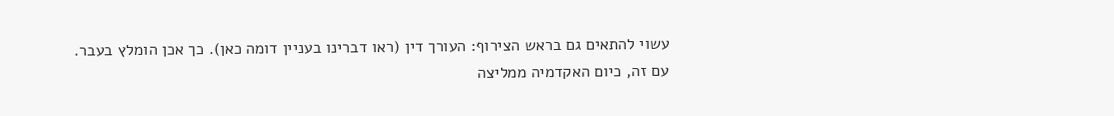עשוי להתאים גם בראש הצירוף: העורך דין (ראו דברינו בעניין דומה כאן). כך אכן הומלץ בעבר.
עם זה, כיום האקדמיה ממליצה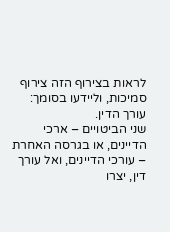לראות בצירוף הזה צירוף סמיכות, וליידעו בסומך: עורך הדין.
שני הביטויים – ארכי הדיינים, או בגרסה האחרת – עורכי הדיינים, ואל עורך דין, יצרו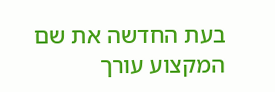בעת החדשה את שם המקצוע עורך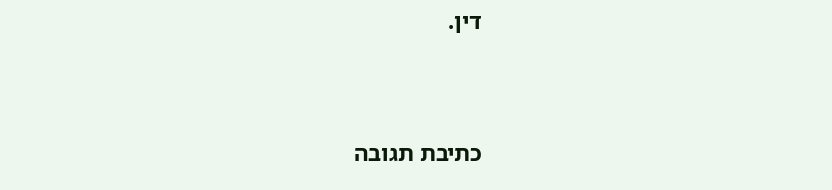דין.


כתיבת תגובה